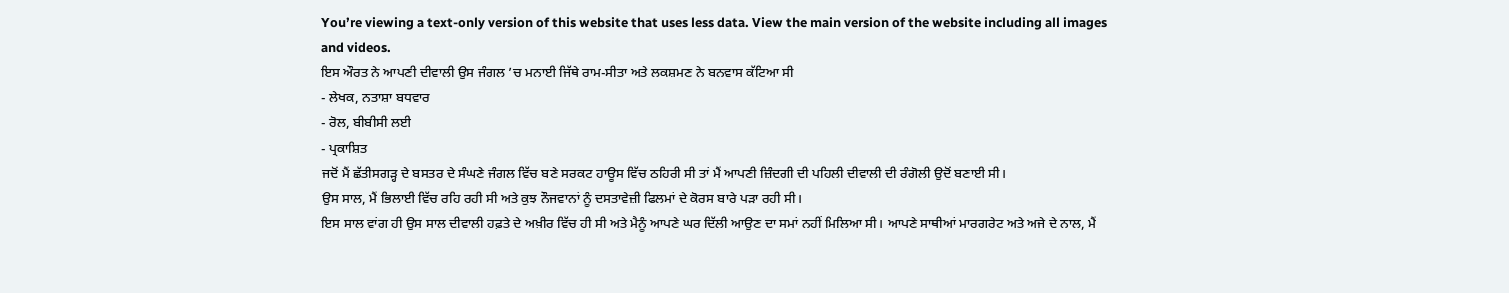You’re viewing a text-only version of this website that uses less data. View the main version of the website including all images and videos.
ਇਸ ਔਰਤ ਨੇ ਆਪਣੀ ਦੀਵਾਲੀ ਉਸ ਜੰਗਲ ’ਚ ਮਨਾਈ ਜਿੱਥੇ ਰਾਮ-ਸੀਤਾ ਅਤੇ ਲਕਸ਼ਮਣ ਨੇ ਬਨਵਾਸ ਕੱਟਿਆ ਸੀ
- ਲੇਖਕ, ਨਤਾਸ਼ਾ ਬਧਵਾਰ
- ਰੋਲ, ਬੀਬੀਸੀ ਲਈ
- ਪ੍ਰਕਾਸ਼ਿਤ
ਜਦੋਂ ਮੈਂ ਛੱਤੀਸਗੜ੍ਹ ਦੇ ਬਸਤਰ ਦੇ ਸੰਘਣੇ ਜੰਗਲ ਵਿੱਚ ਬਣੇ ਸਰਕਟ ਹਾਊਸ ਵਿੱਚ ਠਹਿਰੀ ਸੀ ਤਾਂ ਮੈਂ ਆਪਣੀ ਜ਼ਿੰਦਗੀ ਦੀ ਪਹਿਲੀ ਦੀਵਾਲੀ ਦੀ ਰੰਗੋਲੀ ਉਦੋਂ ਬਣਾਈ ਸੀ।
ਉਸ ਸਾਲ, ਮੈਂ ਭਿਲਾਈ ਵਿੱਚ ਰਹਿ ਰਹੀ ਸੀ ਅਤੇ ਕੁਝ ਨੌਜਵਾਨਾਂ ਨੂੰ ਦਸਤਾਵੇਜ਼ੀ ਫਿਲਮਾਂ ਦੇ ਕੋਰਸ ਬਾਰੇ ਪੜਾ ਰਹੀ ਸੀ।
ਇਸ ਸਾਲ ਵਾਂਗ ਹੀ ਉਸ ਸਾਲ ਦੀਵਾਲੀ ਹਫ਼ਤੇ ਦੇ ਅਖ਼ੀਰ ਵਿੱਚ ਹੀ ਸੀ ਅਤੇ ਮੈਨੂੰ ਆਪਣੇ ਘਰ ਦਿੱਲੀ ਆਉਣ ਦਾ ਸਮਾਂ ਨਹੀਂ ਮਿਲਿਆ ਸੀ। ਆਪਣੇ ਸਾਥੀਆਂ ਮਾਰਗਰੇਟ ਅਤੇ ਅਜੇ ਦੇ ਨਾਲ, ਮੈਂ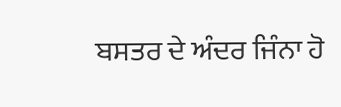ਬਸਤਰ ਦੇ ਅੰਦਰ ਜਿੰਨਾ ਹੋ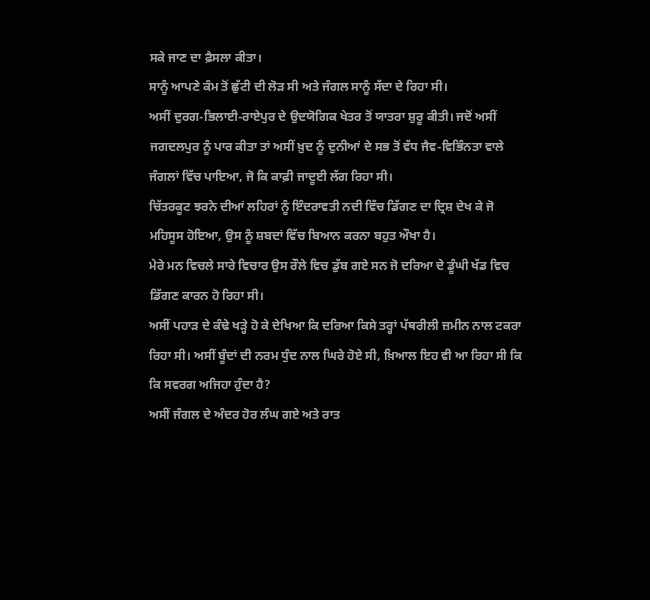ਸਕੇ ਜਾਣ ਦਾ ਫ਼ੈਸਲਾ ਕੀਤਾ।
ਸਾਨੂੰ ਆਪਣੇ ਕੰਮ ਤੋਂ ਛੁੱਟੀ ਦੀ ਲੋੜ ਸੀ ਅਤੇ ਜੰਗਲ ਸਾਨੂੰ ਸੱਦਾ ਦੇ ਰਿਹਾ ਸੀ।
ਅਸੀਂ ਦੁਰਗ-ਭਿਲਾਈ-ਰਾਏਪੁਰ ਦੇ ਉਦਯੋਗਿਕ ਖੇਤਰ ਤੋਂ ਯਾਤਰਾ ਸ਼ੁਰੂ ਕੀਤੀ। ਜਦੋਂ ਅਸੀਂ ਜਗਦਲਪੁਰ ਨੂੰ ਪਾਰ ਕੀਤਾ ਤਾਂ ਅਸੀਂ ਖ਼ੁਦ ਨੂੰ ਦੁਨੀਆਂ ਦੇ ਸਭ ਤੋਂ ਵੱਧ ਜੈਵ-ਵਿਭਿੰਨਤਾ ਵਾਲੇ ਜੰਗਲਾਂ ਵਿੱਚ ਪਾਇਆ, ਜੋ ਕਿ ਕਾਫ਼ੀ ਜਾਦੂਈ ਲੱਗ ਰਿਹਾ ਸੀ।
ਚਿੱਤਰਕੂਟ ਝਰਨੇ ਦੀਆਂ ਲਹਿਰਾਂ ਨੂੰ ਇੰਦਰਾਵਤੀ ਨਦੀ ਵਿੱਚ ਡਿੱਗਣ ਦਾ ਦ੍ਰਿਸ਼ ਦੇਖ ਕੇ ਜੋ ਮਹਿਸੂਸ ਹੋਇਆ, ਉਸ ਨੂੰ ਸ਼ਬਦਾਂ ਵਿੱਚ ਬਿਆਨ ਕਰਨਾ ਬਹੁਤ ਔਖਾ ਹੈ।
ਮੇਰੇ ਮਨ ਵਿਚਲੇ ਸਾਰੇ ਵਿਚਾਰ ਉਸ ਰੌਲੇ ਵਿਚ ਡੁੱਬ ਗਏ ਸਨ ਜੋ ਦਰਿਆ ਦੇ ਡੂੰਘੀ ਖੱਡ ਵਿਚ ਡਿੱਗਣ ਕਾਰਨ ਹੋ ਰਿਹਾ ਸੀ।
ਅਸੀਂ ਪਹਾੜ ਦੇ ਕੰਢੇ ਖੜ੍ਹੇ ਹੋ ਕੇ ਦੇਖਿਆ ਕਿ ਦਰਿਆ ਕਿਸੇ ਤਰ੍ਹਾਂ ਪੱਥਰੀਲੀ ਜ਼ਮੀਨ ਨਾਲ ਟਕਰਾ ਰਿਹਾ ਸੀ। ਅਸੀਂ ਬੂੰਦਾਂ ਦੀ ਨਰਮ ਧੁੰਦ ਨਾਲ ਘਿਰੇ ਹੋਏ ਸੀ, ਖ਼ਿਆਲ ਇਹ ਵੀ ਆ ਰਿਹਾ ਸੀ ਕਿ ਕਿ ਸਵਰਗ ਅਜਿਹਾ ਹੁੰਦਾ ਹੈ?
ਅਸੀਂ ਜੰਗਲ ਦੇ ਅੰਦਰ ਹੋਰ ਲੰਘ ਗਏ ਅਤੇ ਰਾਤ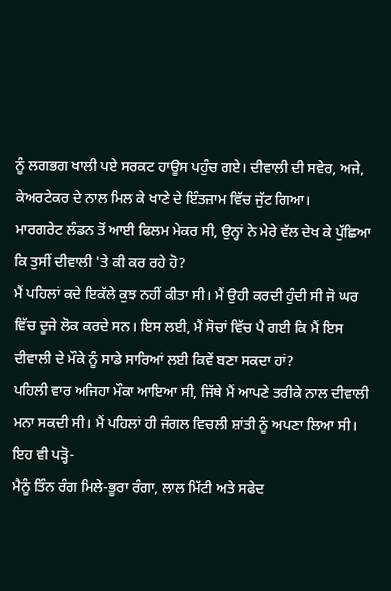ਨੂੰ ਲਗਭਗ ਖਾਲੀ ਪਏ ਸਰਕਟ ਹਾਊਸ ਪਹੁੰਚ ਗਏ। ਦੀਵਾਲੀ ਦੀ ਸਵੇਰ, ਅਜੇ, ਕੇਅਰਟੇਕਰ ਦੇ ਨਾਲ ਮਿਲ ਕੇ ਖਾਣੇ ਦੇ ਇੰਤਜ਼ਾਮ ਵਿੱਚ ਜੁੱਟ ਗਿਆ।
ਮਾਰਗਰੇਟ ਲੰਡਨ ਤੋਂ ਆਈ ਫਿਲਮ ਮੇਕਰ ਸੀ, ਉਨ੍ਹਾਂ ਨੇ ਮੇਰੇ ਵੱਲ ਦੇਖ ਕੇ ਪੁੱਛਿਆ ਕਿ ਤੁਸੀਂ ਦੀਵਾਲੀ 'ਤੇ ਕੀ ਕਰ ਰਹੇ ਹੋ?
ਮੈਂ ਪਹਿਲਾਂ ਕਦੇ ਇਕੱਲੇ ਕੁਝ ਨਹੀਂ ਕੀਤਾ ਸੀ। ਮੈਂ ਉਹੀ ਕਰਦੀ ਹੁੰਦੀ ਸੀ ਜੋ ਘਰ ਵਿੱਚ ਦੂਜੇ ਲੋਕ ਕਰਦੇ ਸਨ। ਇਸ ਲਈ, ਮੈਂ ਸੋਚਾਂ ਵਿੱਚ ਪੈ ਗਈ ਕਿ ਮੈਂ ਇਸ ਦੀਵਾਲੀ ਦੇ ਮੌਕੇ ਨੂੰ ਸਾਡੇ ਸਾਰਿਆਂ ਲਈ ਕਿਵੇਂ ਬਣਾ ਸਕਦਾ ਹਾਂ?
ਪਹਿਲੀ ਵਾਰ ਅਜਿਹਾ ਮੌਕਾ ਆਇਆ ਸੀ, ਜਿੱਥੇ ਮੈਂ ਆਪਣੇ ਤਰੀਕੇ ਨਾਲ ਦੀਵਾਲੀ ਮਨਾ ਸਕਦੀ ਸੀ। ਮੈਂ ਪਹਿਲਾਂ ਹੀ ਜੰਗਲ ਵਿਚਲੀ ਸ਼ਾਂਤੀ ਨੂੰ ਅਪਣਾ ਲਿਆ ਸੀ।
ਇਹ ਵੀ ਪੜ੍ਹੋ-
ਮੈਨੂੰ ਤਿੰਨ ਰੰਗ ਮਿਲੇ-ਭੂਰਾ ਰੰਗਾ, ਲਾਲ ਮਿੱਟੀ ਅਤੇ ਸਫੇਦ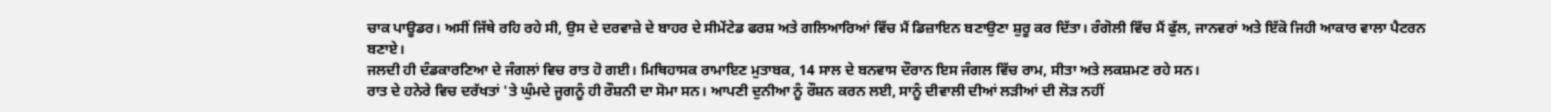ਚਾਕ ਪਾਊਡਰ। ਅਸੀਂ ਜਿੱਥੇ ਰਹਿ ਰਹੇ ਸੀ, ਉਸ ਦੇ ਦਰਵਾਜ਼ੇ ਦੇ ਬਾਹਰ ਦੇ ਸੀਮੇਂਟੇਡ ਫਰਸ਼ ਅਤੇ ਗਲਿਆਰਿਆਂ ਵਿੱਚ ਮੈਂ ਡਿਜ਼ਾਇਨ ਬਣਾਉਣਾ ਸ਼ੁਰੂ ਕਰ ਦਿੱਤਾ। ਰੰਗੋਲੀ ਵਿੱਚ ਮੈਂ ਫੁੱਲ, ਜਾਨਵਰਾਂ ਅਤੇ ਇੱਕੋ ਜਿਹੀ ਆਕਾਰ ਵਾਲਾ ਪੈਟਰਨ ਬਣਾਏ।
ਜਲਦੀ ਹੀ ਦੰਡਕਾਰਣਿਆ ਦੇ ਜੰਗਲਾਂ ਵਿਚ ਰਾਤ ਹੋ ਗਈ। ਮਿਥਿਹਾਸਕ ਰਾਮਾਇਣ ਮੁਤਾਬਕ, 14 ਸਾਲ ਦੇ ਬਨਵਾਸ ਦੌਰਾਨ ਇਸ ਜੰਗਲ ਵਿੱਚ ਰਾਮ, ਸੀਤਾ ਅਤੇ ਲਕਸ਼ਮਣ ਰਹੇ ਸਨ।
ਰਾਤ ਦੇ ਹਨੇਰੇ ਵਿਚ ਦਰੱਖਤਾਂ 'ਤੇ ਘੁੰਮਦੇ ਜੂਗਨੂੰ ਹੀ ਰੌਸ਼ਨੀ ਦਾ ਸੋਮਾ ਸਨ। ਆਪਣੀ ਦੁਨੀਆ ਨੂੰ ਰੌਸ਼ਨ ਕਰਨ ਲਈ, ਸਾਨੂੰ ਦੀਵਾਲੀ ਦੀਆਂ ਲੜੀਆਂ ਦੀ ਲੋੜ ਨਹੀਂ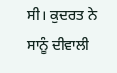ਸੀ। ਕੁਦਰਤ ਨੇ ਸਾਨੂੰ ਦੀਵਾਲੀ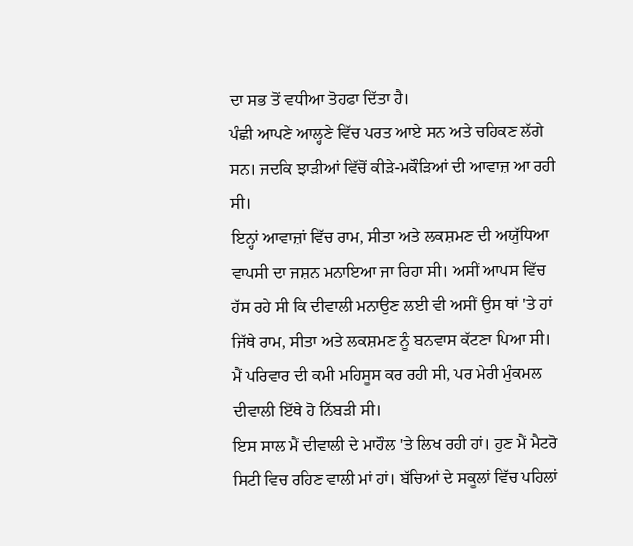ਦਾ ਸਭ ਤੋਂ ਵਧੀਆ ਤੋਹਫਾ ਦਿੱਤਾ ਹੈ।
ਪੰਛੀ ਆਪਣੇ ਆਲ੍ਹਣੇ ਵਿੱਚ ਪਰਤ ਆਏ ਸਨ ਅਤੇ ਚਹਿਕਣ ਲੱਗੇ ਸਨ। ਜਦਕਿ ਝਾੜੀਆਂ ਵਿੱਚੋਂ ਕੀੜੇ-ਮਕੌੜਿਆਂ ਦੀ ਆਵਾਜ਼ ਆ ਰਹੀ ਸੀ।
ਇਨ੍ਹਾਂ ਆਵਾਜ਼ਾਂ ਵਿੱਚ ਰਾਮ, ਸੀਤਾ ਅਤੇ ਲਕਸ਼ਮਣ ਦੀ ਅਯੁੱਧਿਆ ਵਾਪਸੀ ਦਾ ਜਸ਼ਨ ਮਨਾਇਆ ਜਾ ਰਿਹਾ ਸੀ। ਅਸੀਂ ਆਪਸ ਵਿੱਚ ਹੱਸ ਰਹੇ ਸੀ ਕਿ ਦੀਵਾਲੀ ਮਨਾਉਣ ਲਈ ਵੀ ਅਸੀਂ ਉਸ ਥਾਂ 'ਤੇ ਹਾਂ ਜਿੱਥੇ ਰਾਮ, ਸੀਤਾ ਅਤੇ ਲਕਸ਼ਮਣ ਨੂੰ ਬਨਵਾਸ ਕੱਟਣਾ ਪਿਆ ਸੀ।
ਮੈਂ ਪਰਿਵਾਰ ਦੀ ਕਮੀ ਮਹਿਸੂਸ ਕਰ ਰਹੀ ਸੀ, ਪਰ ਮੇਰੀ ਮੁੰਕਮਲ ਦੀਵਾਲੀ ਇੱਥੇ ਹੋ ਨਿੱਬੜੀ ਸੀ।
ਇਸ ਸਾਲ ਮੈਂ ਦੀਵਾਲੀ ਦੇ ਮਾਹੌਲ 'ਤੇ ਲਿਖ ਰਹੀ ਹਾਂ। ਹੁਣ ਮੈਂ ਮੈਟਰੋ ਸਿਟੀ ਵਿਚ ਰਹਿਣ ਵਾਲੀ ਮਾਂ ਹਾਂ। ਬੱਚਿਆਂ ਦੇ ਸਕੂਲਾਂ ਵਿੱਚ ਪਹਿਲਾਂ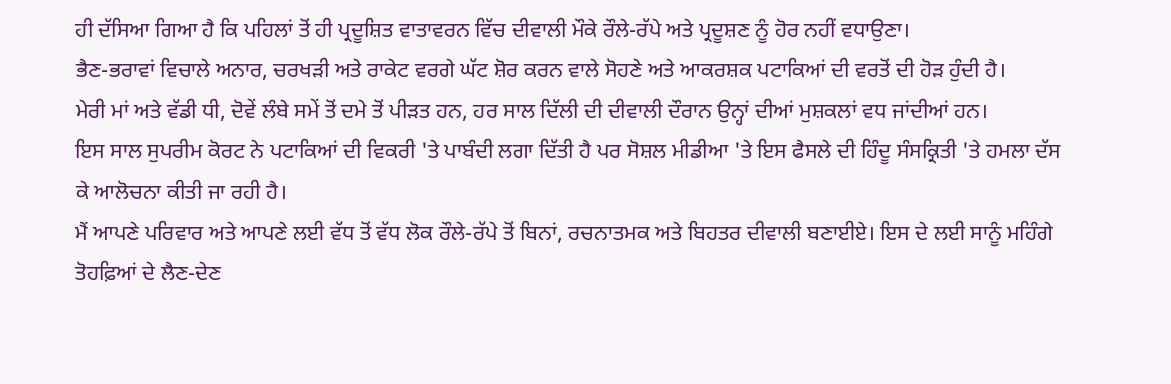ਹੀ ਦੱਸਿਆ ਗਿਆ ਹੈ ਕਿ ਪਹਿਲਾਂ ਤੋਂ ਹੀ ਪ੍ਰਦੂਸ਼ਿਤ ਵਾਤਾਵਰਨ ਵਿੱਚ ਦੀਵਾਲੀ ਮੌਕੇ ਰੌਲੇ-ਰੱਪੇ ਅਤੇ ਪ੍ਰਦੂਸ਼ਣ ਨੂੰ ਹੋਰ ਨਹੀਂ ਵਧਾਉਣਾ।
ਭੈਣ-ਭਰਾਵਾਂ ਵਿਚਾਲੇ ਅਨਾਰ, ਚਰਖੜੀ ਅਤੇ ਰਾਕੇਟ ਵਰਗੇ ਘੱਟ ਸ਼ੋਰ ਕਰਨ ਵਾਲੇ ਸੋਹਣੇ ਅਤੇ ਆਕਰਸ਼ਕ ਪਟਾਕਿਆਂ ਦੀ ਵਰਤੋਂ ਦੀ ਹੋੜ ਹੁੰਦੀ ਹੈ।
ਮੇਰੀ ਮਾਂ ਅਤੇ ਵੱਡੀ ਧੀ, ਦੋਵੇਂ ਲੰਬੇ ਸਮੇਂ ਤੋਂ ਦਮੇ ਤੋਂ ਪੀੜਤ ਹਨ, ਹਰ ਸਾਲ ਦਿੱਲੀ ਦੀ ਦੀਵਾਲੀ ਦੌਰਾਨ ਉਨ੍ਹਾਂ ਦੀਆਂ ਮੁਸ਼ਕਲਾਂ ਵਧ ਜਾਂਦੀਆਂ ਹਨ।
ਇਸ ਸਾਲ ਸੁਪਰੀਮ ਕੋਰਟ ਨੇ ਪਟਾਕਿਆਂ ਦੀ ਵਿਕਰੀ 'ਤੇ ਪਾਬੰਦੀ ਲਗਾ ਦਿੱਤੀ ਹੈ ਪਰ ਸੋਸ਼ਲ ਮੀਡੀਆ 'ਤੇ ਇਸ ਫੈਸਲੇ ਦੀ ਹਿੰਦੂ ਸੰਸਕ੍ਰਿਤੀ 'ਤੇ ਹਮਲਾ ਦੱਸ ਕੇ ਆਲੋਚਨਾ ਕੀਤੀ ਜਾ ਰਹੀ ਹੈ।
ਮੈਂ ਆਪਣੇ ਪਰਿਵਾਰ ਅਤੇ ਆਪਣੇ ਲਈ ਵੱਧ ਤੋਂ ਵੱਧ ਲੋਕ ਰੌਲੇ-ਰੱਪੇ ਤੋਂ ਬਿਨਾਂ, ਰਚਨਾਤਮਕ ਅਤੇ ਬਿਹਤਰ ਦੀਵਾਲੀ ਬਣਾਈਏ। ਇਸ ਦੇ ਲਈ ਸਾਨੂੰ ਮਹਿੰਗੇ ਤੋਹਫ਼ਿਆਂ ਦੇ ਲੈਣ-ਦੇਣ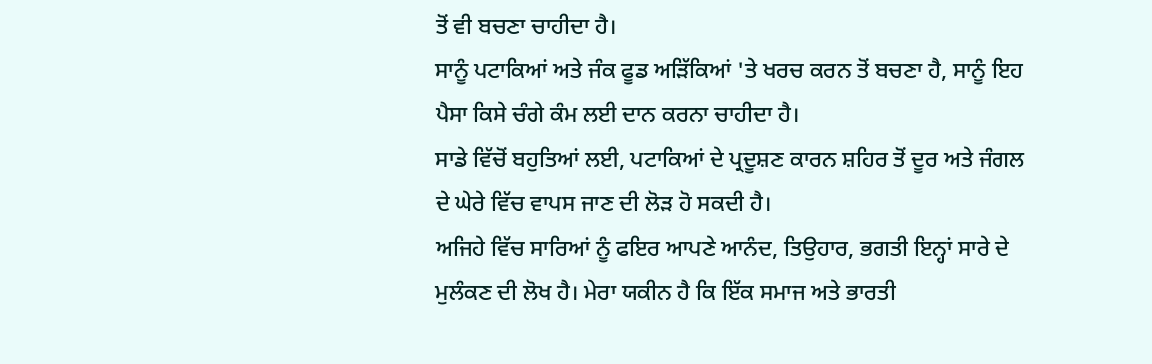ਤੋਂ ਵੀ ਬਚਣਾ ਚਾਹੀਦਾ ਹੈ।
ਸਾਨੂੰ ਪਟਾਕਿਆਂ ਅਤੇ ਜੰਕ ਫੂਡ ਅੜਿੱਕਿਆਂ 'ਤੇ ਖਰਚ ਕਰਨ ਤੋਂ ਬਚਣਾ ਹੈ, ਸਾਨੂੰ ਇਹ ਪੈਸਾ ਕਿਸੇ ਚੰਗੇ ਕੰਮ ਲਈ ਦਾਨ ਕਰਨਾ ਚਾਹੀਦਾ ਹੈ।
ਸਾਡੇ ਵਿੱਚੋਂ ਬਹੁਤਿਆਂ ਲਈ, ਪਟਾਕਿਆਂ ਦੇ ਪ੍ਰਦੂਸ਼ਣ ਕਾਰਨ ਸ਼ਹਿਰ ਤੋਂ ਦੂਰ ਅਤੇ ਜੰਗਲ ਦੇ ਘੇਰੇ ਵਿੱਚ ਵਾਪਸ ਜਾਣ ਦੀ ਲੋੜ ਹੋ ਸਕਦੀ ਹੈ।
ਅਜਿਹੇ ਵਿੱਚ ਸਾਰਿਆਂ ਨੂੰ ਫਇਰ ਆਪਣੇ ਆਨੰਦ, ਤਿਉਹਾਰ, ਭਗਤੀ ਇਨ੍ਹਾਂ ਸਾਰੇ ਦੇ ਮੁਲੰਕਣ ਦੀ ਲੋਖ ਹੈ। ਮੇਰਾ ਯਕੀਨ ਹੈ ਕਿ ਇੱਕ ਸਮਾਜ ਅਤੇ ਭਾਰਤੀ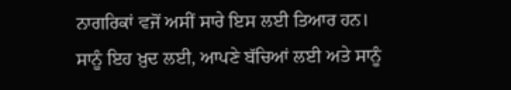ਨਾਗਰਿਕਾਂ ਵਜੋਂ ਅਸੀਂ ਸਾਰੇ ਇਸ ਲਈ ਤਿਆਰ ਹਨ।
ਸਾਨੂੰ ਇਹ ਖ਼ੁਦ ਲਈ, ਆਪਣੇ ਬੱਚਿਆਂ ਲਈ ਅਤੇ ਸਾਨੂੰ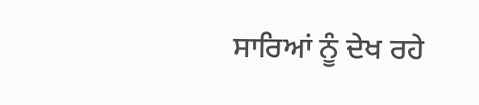ਸਾਰਿਆਂ ਨੂੰ ਦੇਖ ਰਹੇ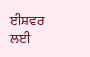ਈਸ਼ਵਰ ਲਈ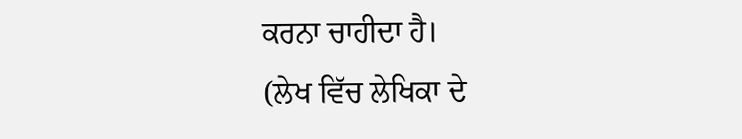ਕਰਨਾ ਚਾਹੀਦਾ ਹੈ।
(ਲੇਖ ਵਿੱਚ ਲੇਖਿਕਾ ਦੇ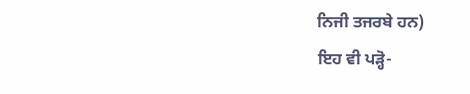ਨਿਜੀ ਤਜਰਬੇ ਹਨ)
ਇਹ ਵੀ ਪੜ੍ਹੋ-